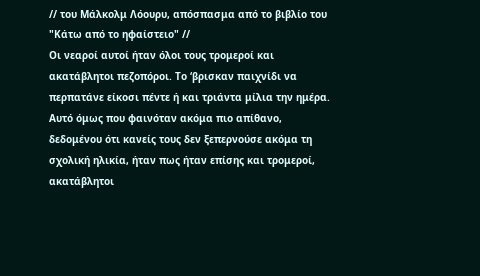// του Μάλκολμ Λόουρυ, απόσπασμα από το βιβλίο του "Κάτω από το ηφαίστειο" //
Οι νεαροί αυτοί ήταν όλοι τους τρομεροί και ακατάβλητοι πεζοπόροι. Το ‘βρισκαν παιχνίδι να περπατάνε είκοσι πέντε ή και τριάντα μίλια την ημέρα. Αυτό όμως που φαινόταν ακόμα πιο απίθανο, δεδομένου ότι κανείς τους δεν ξεπερνούσε ακόμα τη σχολική ηλικία, ήταν πως ήταν επίσης και τρομεροί, ακατάβλητοι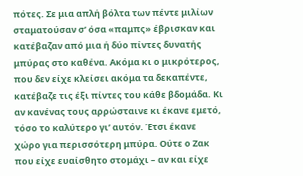πότες. Σε μια απλή βόλτα των πέντε μιλίων σταματούσαν σ’ όσα «παμπς» έβρισκαν και κατέβαζαν από μια ή δύο πίντες δυνατής μπύρας στο καθένα. Ακόμα κι ο μικρότερος, που δεν είχε κλείσει ακόμα τα δεκαπέντε, κατέβαζε τις έξι πίντες του κάθε βδομάδα. Κι αν κανένας τους αρρώσταινε κι έκανε εμετό, τόσο το καλύτερο γι’ αυτόν. Έτσι έκανε χώρο για περισσότερη μπύρα. Ούτε ο Ζακ που είχε ευαίσθητο στομάχι – αν και είχε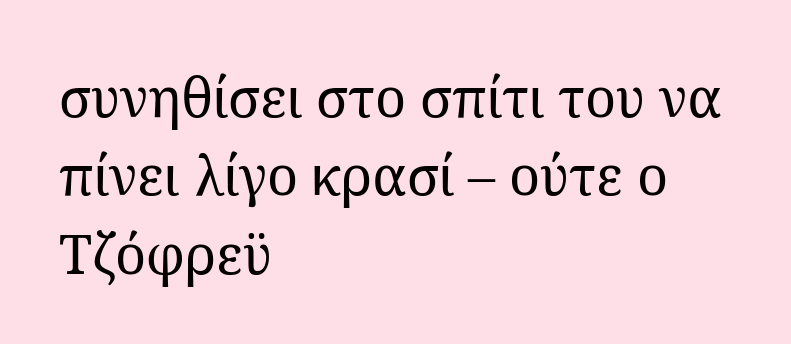συνηθίσει στο σπίτι του να πίνει λίγο κρασί – ούτε ο Τζόφρεϋ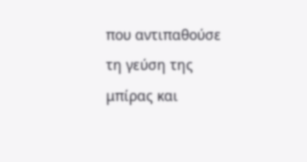που αντιπαθούσε τη γεύση της μπίρας και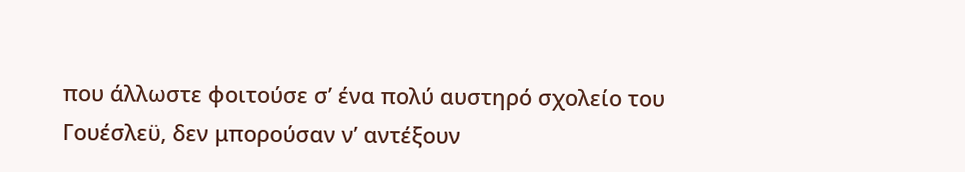που άλλωστε φοιτούσε σ’ ένα πολύ αυστηρό σχολείο του Γουέσλεϋ, δεν μπορούσαν ν’ αντέξουν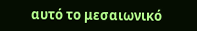αυτό το μεσαιωνικό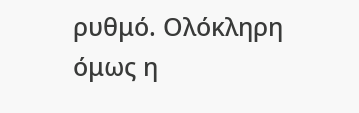ρυθμό. Ολόκληρη όμως η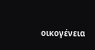οικογένεια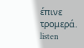έπινε τρομερά.
listen